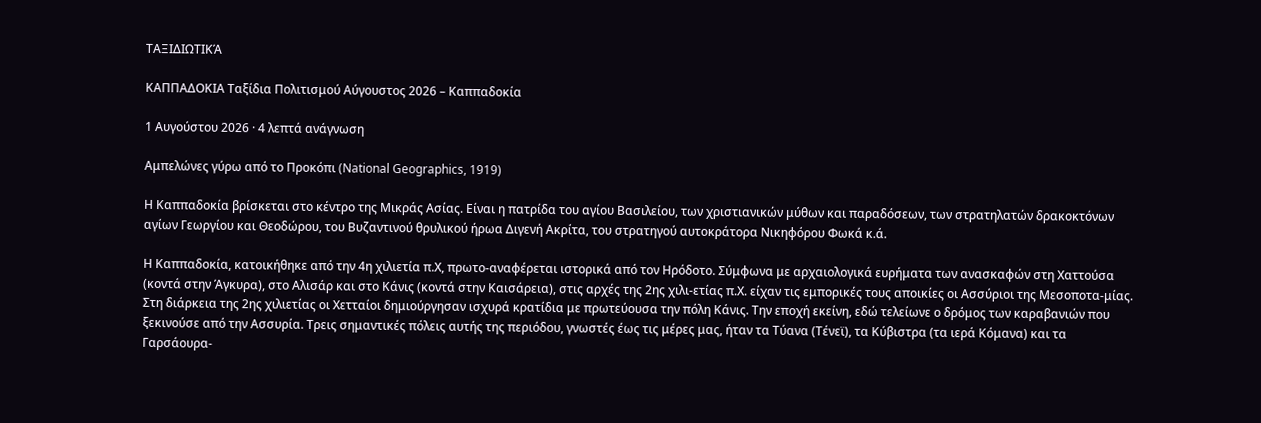ΤΑΞΙΔΙΩΤΙΚΆ

ΚΑΠΠΑΔΟΚΙΑ Ταξίδια Πολιτισμού Αύγουστος 2026 – Καππαδοκία

1 Αυγούστου 2026 · 4 λεπτά ανάγνωση

Αμπελώνες γύρω από το Προκόπι (National Geographics, 1919)

Η Καππαδοκία βρίσκεται στο κέντρο της Μικράς Ασίας. Είναι η πατρίδα του αγίου Βασιλείου, των χριστιανικών μύθων και παραδόσεων, των στρατηλατών δρακοκτόνων αγίων Γεωργίου και Θεοδώρου, του Βυζαντινού θρυλικού ήρωα Διγενή Ακρίτα, του στρατηγού αυτοκράτορα Νικηφόρου Φωκά κ.ά.

Η Καππαδοκία, κατοικήθηκε από την 4η χιλιετία π.Χ, πρωτο-αναφέρεται ιστορικά από τον Ηρόδοτο. Σύμφωνα με αρχαιολογικά ευρήματα των ανασκαφών στη Χαττούσα (κοντά στην Άγκυρα), στο Αλισάρ και στο Κάνις (κοντά στην Καισάρεια), στις αρχές της 2ης χιλι-ετίας π.Χ. είχαν τις εμπορικές τους αποικίες οι Ασσύριοι της Μεσοποτα-μίας. Στη διάρκεια της 2ης χιλιετίας οι Χετταίοι δημιούργησαν ισχυρά κρατίδια με πρωτεύουσα την πόλη Κάνις. Την εποχή εκείνη, εδώ τελείωνε ο δρόμος των καραβανιών που ξεκινούσε από την Ασσυρία. Τρεις σημαντικές πόλεις αυτής της περιόδου, γνωστές έως τις μέρες μας, ήταν τα Τύανα (Τένεϊ), τα Κύβιστρα (τα ιερά Κόμανα) και τα Γαρσάουρα-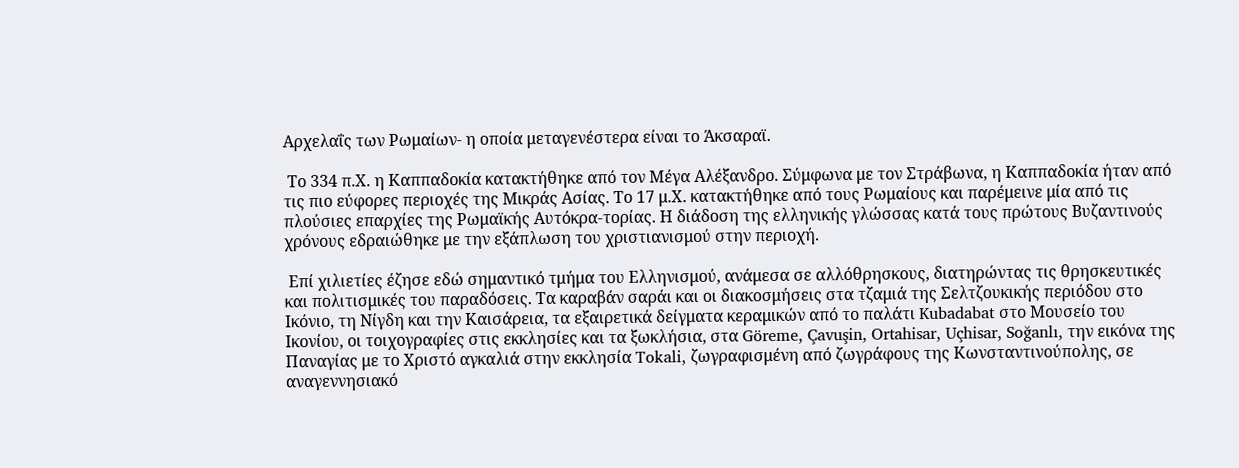Αρχελαΐς των Ρωμαίων- η οποία μεταγενέστερα είναι το Άκσαραϊ.

 Το 334 π.Χ. η Καππαδοκία κατακτήθηκε από τον Μέγα Αλέξανδρο. Σύμφωνα με τον Στράβωνα, η Καππαδοκία ήταν από τις πιο εύφορες περιοχές της Μικράς Ασίας. Το 17 μ.Χ. κατακτήθηκε από τους Ρωμαίους και παρέμεινε μία από τις πλούσιες επαρχίες της Ρωμαϊκής Αυτόκρα-τορίας. Η διάδοση της ελληνικής γλώσσας κατά τους πρώτους Βυζαντινούς χρόνους εδραιώθηκε με την εξάπλωση του χριστιανισμού στην περιοχή.

 Επί χιλιετίες έζησε εδώ σημαντικό τμήμα του Ελληνισμού, ανάμεσα σε αλλόθρησκους, διατηρώντας τις θρησκευτικές και πολιτισμικές του παραδόσεις. Τα καραβάν σαράι και οι διακοσμήσεις στα τζαμιά της Σελτζουκικής περιόδου στο Ικόνιο, τη Νίγδη και την Καισάρεια, τα εξαιρετικά δείγματα κεραμικών από το παλάτι Kubadabat στο Μουσείο του Ικονίου, οι τοιχογραφίες στις εκκλησίες και τα ξωκλήσια, στα Göreme, Çavuşin, Ortahisar, Uçhisar, Soğanlı, την εικόνα της Παναγίας με το Χριστό αγκαλιά στην εκκλησία Tokali, ζωγραφισμένη από ζωγράφους της Κωνσταντινούπολης, σε αναγεννησιακό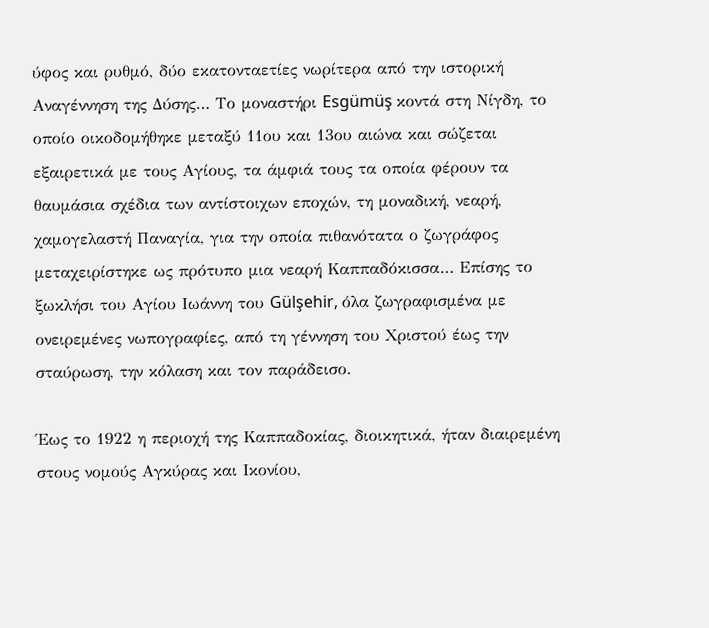ύφος και ρυθμό, δύο εκατονταετίες νωρίτερα από την ιστορική Αναγέννηση της Δύσης… Το μοναστήρι Esgümüş κοντά στη Νίγδη, το οποίο οικοδομήθηκε μεταξύ 11ου και 13ου αιώνα και σώζεται εξαιρετικά με τους Αγίους, τα άμφιά τους τα οποία φέρουν τα θαυμάσια σχέδια των αντίστοιχων εποχών, τη μοναδική, νεαρή, χαμογελαστή Παναγία, για την οποία πιθανότατα ο ζωγράφος μεταχειρίστηκε ως πρότυπο μια νεαρή Καππαδόκισσα… Επίσης το ξωκλήσι του Αγίου Ιωάννη του Gülşehir, όλα ζωγραφισμένα με ονειρεμένες νωπογραφίες, από τη γέννηση του Χριστού έως την σταύρωση, την κόλαση και τον παράδεισο.

Έως το 1922 η περιοχή της Καππαδοκίας, διοικητικά, ήταν διαιρεμένη στους νομούς Αγκύρας και Ικονίου,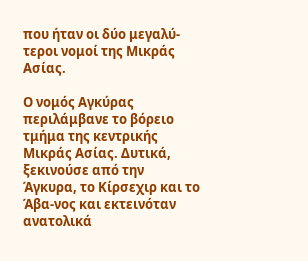που ήταν οι δύο μεγαλύ-τεροι νομοί της Μικράς Ασίας.

Ο νομός Αγκύρας περιλάμβανε το βόρειο τμήμα της κεντρικής Μικράς Ασίας. Δυτικά, ξεκινούσε από την Άγκυρα, το Κίρσεχιρ και το Άβα-νος και εκτεινόταν ανατολικά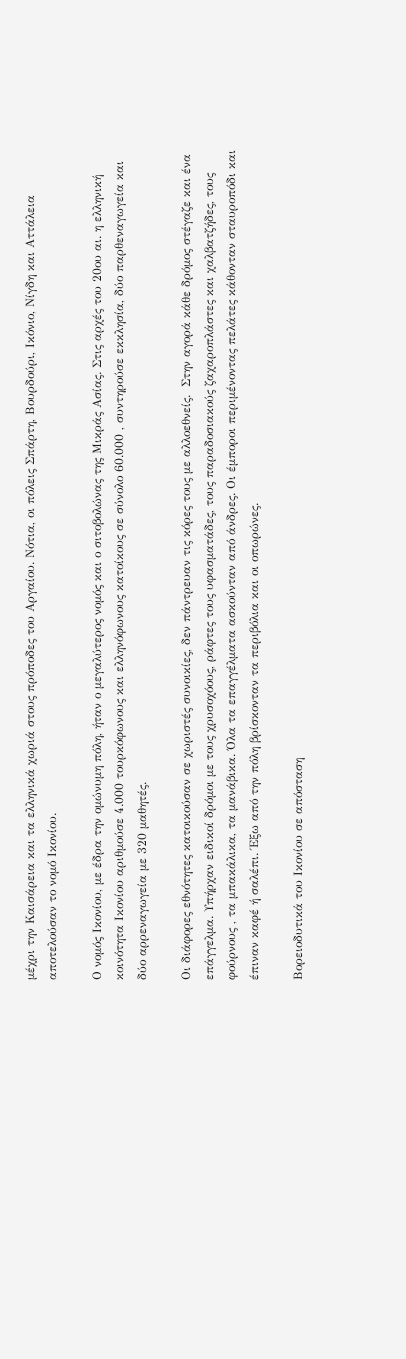μέχρι την Καισάρεια και τα ελληνικά χωριά στους πρόποδες του Αργαίου. Νότια, οι πόλεις Σπάρτη, Βουρδούρι, Ικόνιο, Νίγδη και Αττάλεια αποτελούσαν το νομό Ικονίου.

Ο νομός Ικονίου, με έδρα την ομώνυμη πόλη, ήταν ο μεγαλύτερος νομός και ο σιτοβολώνας της Μικράς Ασίας. Στις αρχές του 20ου αι. η ελληνική κοινότητα Ικονίου αριθμούσε 4.000 τουρκόφωνους και ελληνόφωνους κατοίκους σε σύνολο 60.000 , συντηρούσε εκκλησία, δύο παρθεναγωγεία και δύο αρρεναγωγεία με 320 μαθητές.

Οι διάφορες εθνότητες κατοικούσαν σε χωριστές συνοικίες, δεν πάντρευαν τις κόρες τους με αλλοεθνείς.  Στην αγορά κάθε δρόμος στέγαζε και ένα επάγγελμα. Υπήρχαν ειδικοί δρόμοι με τους χρυσοχόους, ράφτες τους υφασματάδες, τους παραδοσιακούς ζαχαροπλάστες και χαλβατζήδες, τους φούρνους , τα μπακάλικα, τα μανάβικα. Όλα τα επαγγέλματα ασκούνταν από άνδρες. Οι έμποροι περιμένοντας πελάτες κάθονταν σταυροπόδι και έπιναν καφέ ή σαλέπι. Έξω από την πόλη βρίσκονταν τα περιβόλια και οι οπωρώνες.

Βορειοδυτικά του Ικονίου σε απόσταση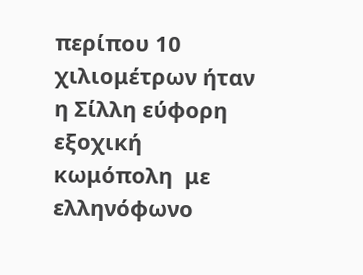περίπου 10 χιλιομέτρων ήταν η Σίλλη εύφορη εξοχική κωμόπολη  με ελληνόφωνο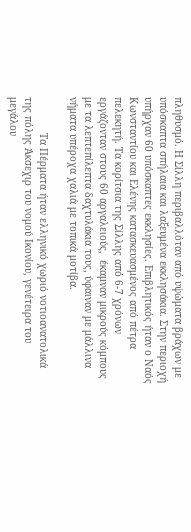πληθυσμό. Η Σίλλη περιβαλλόταν από υψώματα βράχων με υπόσκαπτα σπήλαια και λαξευμένα εκκλησάκια. Στην περιοχή υπήρχαν 60 υπόσκαπτες εκκλησίες. Επιβλητικός ήταν ο Ναός Κωνσταντίου και Ελένης κατασκευασμένος από πέτρα πελεκητή. Τα κορίτσια της Σίλλης από 6-7 χρόνων εργάζονταν στους 60 αργαλειούς,  έκαμναν μικρούς κόμπους με τα λεπτεπίλεπτα δαχτυλάκια τους, ύφαιναν με μάλλινα νήματα υπέροχα χαλιά με τοπικά μοτίβα.

            Τα Πέρματα ήταν ελληνικό χωριό νοτιοανατολικά της πόλης Άκσεχιρ του νομού Ικονίου, γενέτειρα του μεγάλου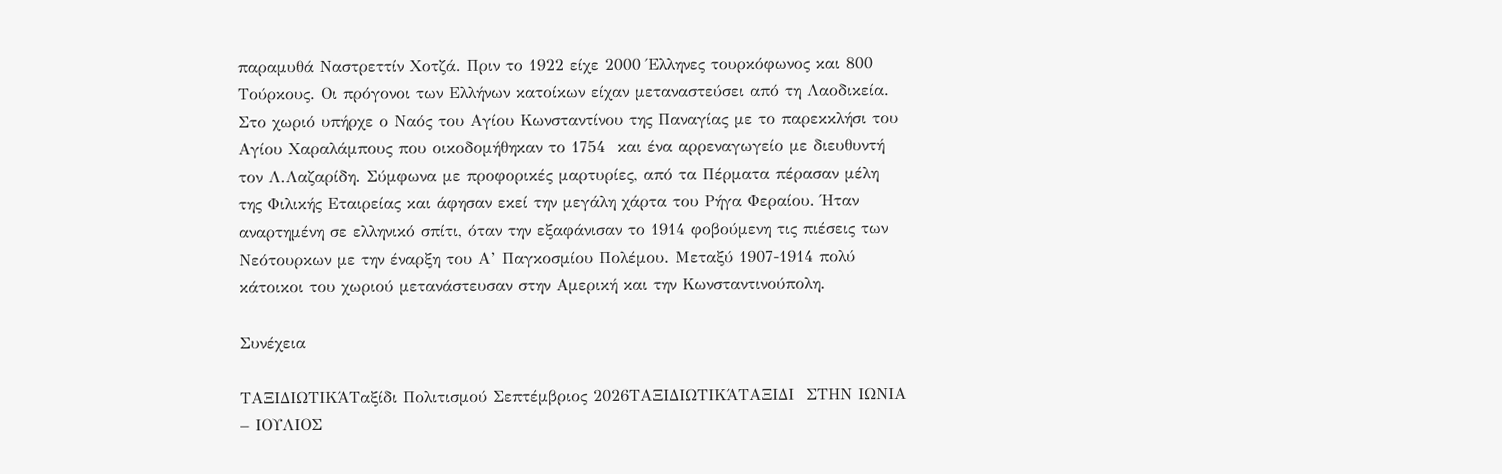παραμυθά Ναστρεττίν Χοτζά. Πριν το 1922 είχε 2000 Έλληνες τουρκόφωνος και 800 Τούρκους. Οι πρόγονοι των Ελλήνων κατοίκων είχαν μεταναστεύσει από τη Λαοδικεία. Στο χωριό υπήρχε ο Ναός του Αγίου Κωνσταντίνου της Παναγίας με το παρεκκλήσι του Αγίου Χαραλάμπους που οικοδομήθηκαν το 1754  και ένα αρρεναγωγείο με διευθυντή τον Λ.Λαζαρίδη. Σύμφωνα με προφορικές μαρτυρίες, από τα Πέρματα πέρασαν μέλη της Φιλικής Εταιρείας και άφησαν εκεί την μεγάλη χάρτα του Ρήγα Φεραίου. Ήταν αναρτημένη σε ελληνικό σπίτι, όταν την εξαφάνισαν το 1914 φοβούμενη τις πιέσεις των Νεότουρκων με την έναρξη του Α’ Παγκοσμίου Πολέμου. Μεταξύ 1907-1914 πολύ κάτοικοι του χωριού μετανάστευσαν στην Αμερική και την Κωνσταντινούπολη.

Συνέχεια

ΤΑΞΙΔΙΩΤΙΚΆΤαξίδι Πολιτισμού Σεπτέμβριος 2026ΤΑΞΙΔΙΩΤΙΚΆΤΑΞΙΔΙ  ΣΤΗΝ ΙΩΝΙΑ – ΙΟΥΛΙΟΣ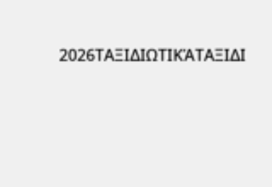2026ΤΑΞΙΔΙΩΤΙΚΆΤΑΞΙΔΙ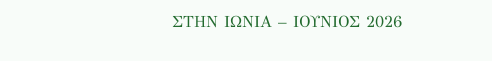ΣΤΗΝ ΙΩΝΙΑ – ΙΟΥΝΙΟΣ 2026